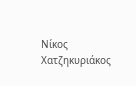Νίκος Χατζηκυριάκος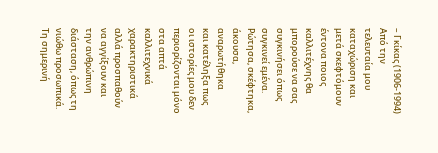– Γκίκας (1906-1994)
Από την
τελευταία μου καταχώριση και μετά σκεφτόμουν έντονα ποιος καλλιτέχνης θα
μπορούσε να σας συγκινήσει όπως συγκινεί εμένα. Ρώτησα, σκέφτηκα, άκουσα, αναρωτήθηκα
και κατέληξα πως οι ιστορίες μου δεν περιορίζονται μόνο στα απτά καλλιτεχνικά
χαρακτηριστικά αλλά προσπαθούν να αγγίξουν και την ανθρώπινη διάσταση, όπως τη
νιώθω προσωπικά.
Τη σημερινή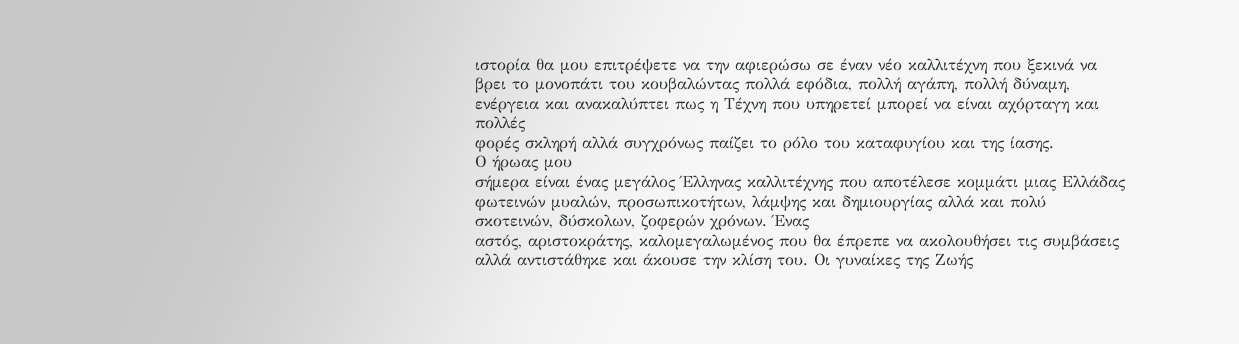ιστορία θα μου επιτρέψετε να την αφιερώσω σε έναν νέο καλλιτέχνη που ξεκινά να
βρει το μονοπάτι του κουβαλώντας πολλά εφόδια, πολλή αγάπη, πολλή δύναμη,
ενέργεια και ανακαλύπτει πως η Τέχνη που υπηρετεί μπορεί να είναι αχόρταγη και πολλές
φορές σκληρή αλλά συγχρόνως παίζει το ρόλο του καταφυγίου και της ίασης.
Ο ήρωας μου
σήμερα είναι ένας μεγάλος Έλληνας καλλιτέχνης που αποτέλεσε κομμάτι μιας Ελλάδας φωτεινών μυαλών, προσωπικοτήτων, λάμψης και δημιουργίας αλλά και πολύ
σκοτεινών, δύσκολων, ζοφερών χρόνων. Ένας
αστός, αριστοκράτης, καλομεγαλωμένος που θα έπρεπε να ακολουθήσει τις συμβάσεις
αλλά αντιστάθηκε και άκουσε την κλίση του. Οι γυναίκες της Ζωής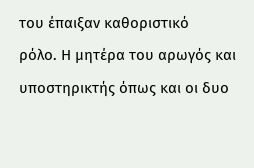του έπαιξαν καθοριστικό
ρόλο. Η μητέρα του αρωγός και υποστηρικτής όπως και οι δυο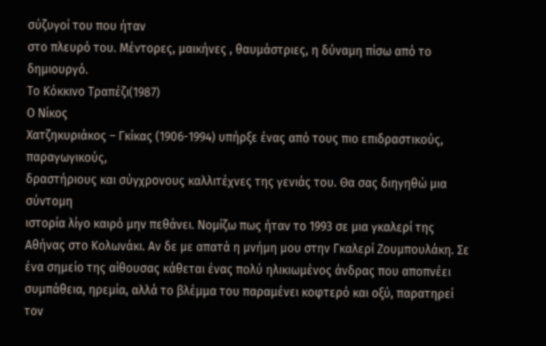σύζυγοί του που ήταν
στο πλευρό του. Μέντορες, μαικήνες , θαυμάστριες, η δύναμη πίσω από το δημιουργό.
Το Κόκκινο Τραπέζι(1987)
Ο Νίκος
Χατζηκυριάκος – Γκίκας (1906-1994) υπήρξε ένας από τους πιο επιδραστικούς, παραγωγικούς,
δραστήριους και σύγχρονους καλλιτέχνες της γενιάς του. Θα σας διηγηθώ μια σύντομη
ιστορία λίγο καιρό μην πεθάνει. Νομίζω πως ήταν το 1993 σε μια γκαλερί της
Αθήνας στο Κολωνάκι. Αν δε με απατά η μνήμη μου στην Γκαλερί Ζουμπουλάκη. Σε
ένα σημείο της αίθουσας κάθεται ένας πολύ ηλικιωμένος άνδρας που αποπνέει
συμπάθεια, ηρεμία, αλλά το βλέμμα του παραμένει κοφτερό και οξύ, παρατηρεί τον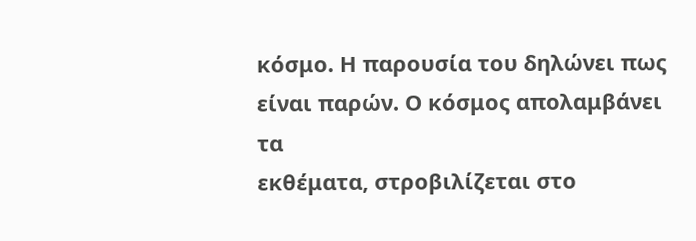κόσμο. Η παρουσία του δηλώνει πως είναι παρών. Ο κόσμος απολαμβάνει τα
εκθέματα, στροβιλίζεται στο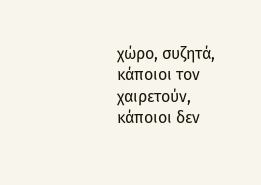χώρο, συζητά, κάποιοι τον χαιρετούν, κάποιοι δεν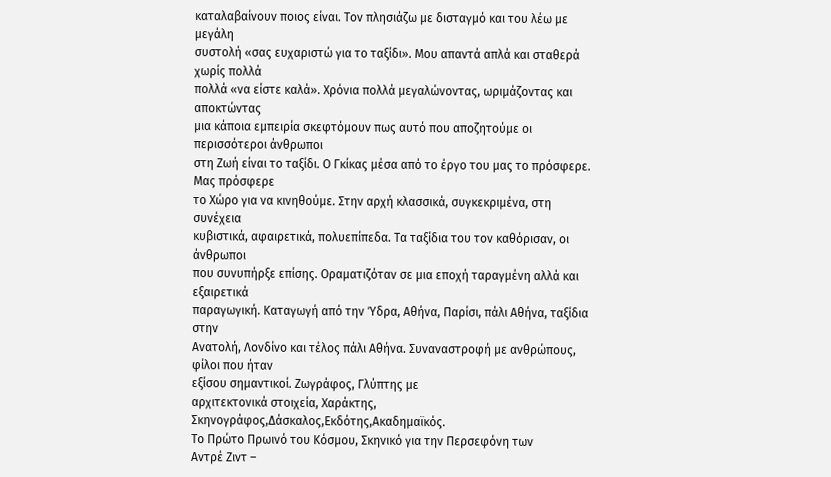καταλαβαίνουν ποιος είναι. Τον πλησιάζω με δισταγμό και του λέω με μεγάλη
συστολή «σας ευχαριστώ για το ταξίδι». Μου απαντά απλά και σταθερά χωρίς πολλά
πολλά «να είστε καλά». Χρόνια πολλά μεγαλώνοντας, ωριμάζοντας και αποκτώντας
μια κάποια εμπειρία σκεφτόμουν πως αυτό που αποζητούμε οι περισσότεροι άνθρωποι
στη Ζωή είναι το ταξίδι. Ο Γκίκας μέσα από το έργο του μας το πρόσφερε. Μας πρόσφερε
το Χώρο για να κινηθούμε. Στην αρχή κλασσικά, συγκεκριμένα, στη συνέχεια
κυβιστικά, αφαιρετικά, πολυεπίπεδα. Τα ταξίδια του τον καθόρισαν, οι άνθρωποι
που συνυπήρξε επίσης. Οραματιζόταν σε μια εποχή ταραγμένη αλλά και εξαιρετικά
παραγωγική. Καταγωγή από την Ύδρα, Αθήνα, Παρίσι, πάλι Αθήνα, ταξίδια στην
Ανατολή, Λονδίνο και τέλος πάλι Αθήνα. Συναναστροφή με ανθρώπους, φίλοι που ήταν
εξίσου σημαντικοί. Ζωγράφος, Γλύπτης με
αρχιτεκτονικά στοιχεία, Χαράκτης, Σκηνογράφος,Δάσκαλος,Εκδότης,Ακαδημαϊκός.
Το Πρώτο Πρωινό του Κόσμου, Σκηνικό για την Περσεφόνη των
Αντρέ Ζιντ –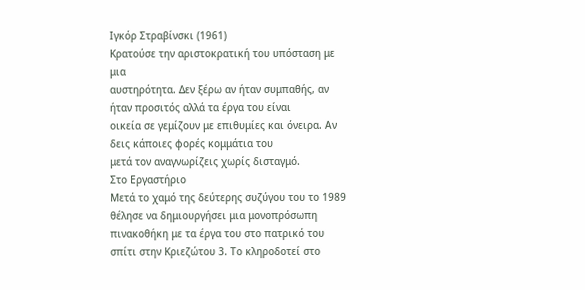Ιγκόρ Στραβίνσκι (1961)
Κρατούσε την αριστοκρατική του υπόσταση με μια
αυστηρότητα. Δεν ξέρω αν ήταν συμπαθής, αν ήταν προσιτός αλλά τα έργα του είναι
οικεία σε γεμίζουν με επιθυμίες και όνειρα. Αν δεις κάποιες φορές κομμάτια του
μετά τον αναγνωρίζεις χωρίς δισταγμό.
Στο Εργαστήριο
Μετά το χαμό της δεύτερης συζύγου του το 1989
θέλησε να δημιουργήσει μια μονοπρόσωπη πινακοθήκη με τα έργα του στο πατρικό του
σπίτι στην Κριεζώτου 3. Το κληροδοτεί στο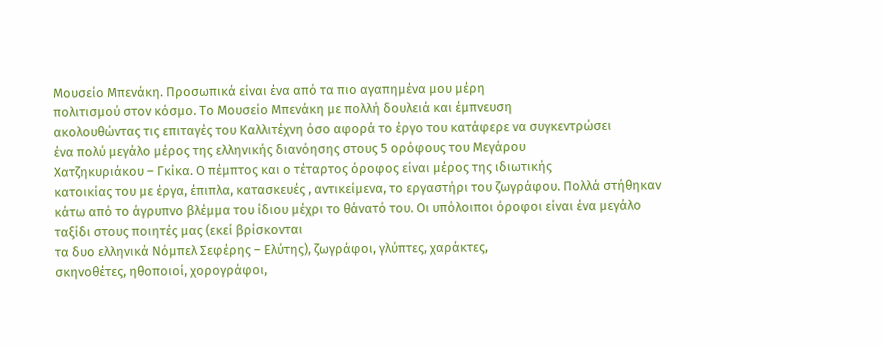Μουσείο Μπενάκη. Προσωπικά είναι ένα από τα πιο αγαπημένα μου μέρη
πολιτισμού στον κόσμο. Το Μουσείο Μπενάκη με πολλή δουλειά και έμπνευση
ακολουθώντας τις επιταγές του Καλλιτέχνη όσο αφορά το έργο του κατάφερε να συγκεντρώσει
ένα πολύ μεγάλο μέρος της ελληνικής διανόησης στους 5 ορόφους του Μεγάρου
Χατζηκυριάκου – Γκίκα. Ο πέμπτος και ο τέταρτος όροφος είναι μέρος της ιδιωτικής
κατοικίας του με έργα, έπιπλα, κατασκευές , αντικείμενα, το εργαστήρι του ζωγράφου. Πολλά στήθηκαν κάτω από το άγρυπνο βλέμμα του ίδιου μέχρι το θάνατό του. Οι υπόλοιποι όροφοι είναι ένα μεγάλο ταξίδι στους ποιητές μας (εκεί βρίσκονται
τα δυο ελληνικά Νόμπελ Σεφέρης – Ελύτης), ζωγράφοι, γλύπτες, χαράκτες,
σκηνοθέτες, ηθοποιοί, χορογράφοι,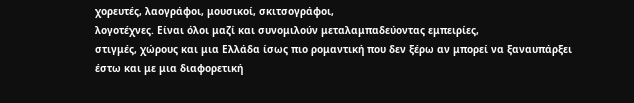χορευτές, λαογράφοι, μουσικοί, σκιτσογράφοι,
λογοτέχνες. Είναι όλοι μαζί και συνομιλούν μεταλαμπαδεύοντας εμπειρίες,
στιγμές, χώρους και μια Ελλάδα ίσως πιο ρομαντική που δεν ξέρω αν μπορεί να ξαναυπάρξει
έστω και με μια διαφορετική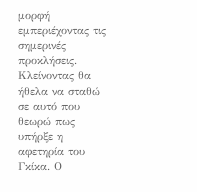μορφή εμπεριέχοντας τις σημερινές προκλήσεις.
Κλείνοντας θα
ήθελα να σταθώ σε αυτό που θεωρώ πως υπήρξε η αφετηρία του Γκίκα. Ο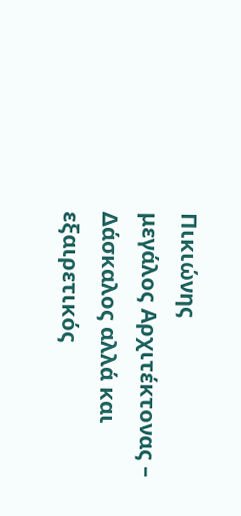Πικιώνης
μεγάλος Αρχιτέκτονας – Δάσκαλος αλλά και
εξαιρετικός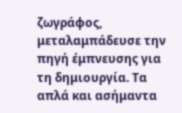ζωγράφος, μεταλαμπάδευσε την πηγή έμπνευσης για τη δημιουργία. Τα
απλά και ασήμαντα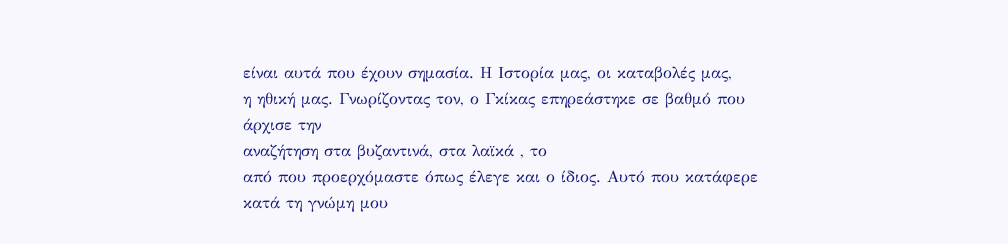είναι αυτά που έχουν σημασία. Η Ιστορία μας, οι καταβολές μας,
η ηθική μας. Γνωρίζοντας τον, ο Γκίκας επηρεάστηκε σε βαθμό που άρχισε την
αναζήτηση στα βυζαντινά, στα λαϊκά , το
από που προερχόμαστε όπως έλεγε και ο ίδιος. Αυτό που κατάφερε κατά τη γνώμη μου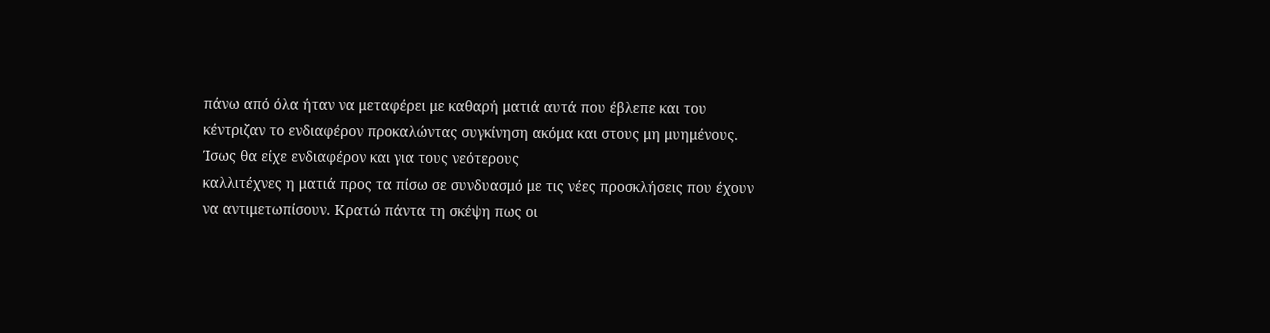πάνω από όλα ήταν να μεταφέρει με καθαρή ματιά αυτά που έβλεπε και του
κέντριζαν το ενδιαφέρον προκαλώντας συγκίνηση ακόμα και στους μη μυημένους.
Ίσως θα είχε ενδιαφέρον και για τους νεότερους
καλλιτέχνες η ματιά προς τα πίσω σε συνδυασμό με τις νέες προσκλήσεις που έχουν
να αντιμετωπίσουν. Κρατώ πάντα τη σκέψη πως οι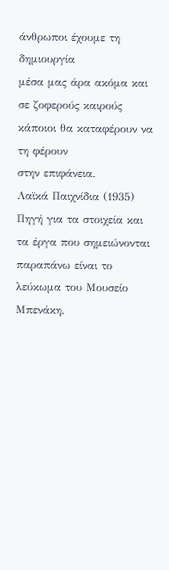άνθρωποι έχουμε τη δημιουργία
μέσα μας άρα ακόμα και σε ζοφερούς καιρούς κάποιοι θα καταφέρουν να τη φέρουν
στην επιφάνεια.
Λαϊκά Παιχνίδια (1935)
Πηγή για τα στοιχεία και τα έργα που σημειώνονται
παραπάνω είναι το λεύκωμα του Μουσείο Μπενάκη,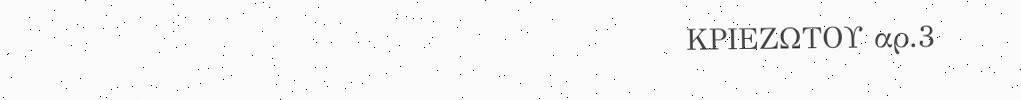ΚΡΙΕΖΩΤΟΥ αρ.3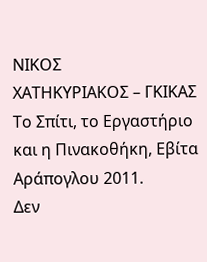ΝΙΚΟΣ
ΧΑΤΗΚΥΡΙΑΚΟΣ – ΓΚΙΚΑΣ Το Σπίτι, το Εργαστήριο και η Πινακοθήκη, Εβίτα
Αράπογλου 2011.
Δεν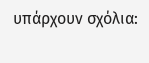υπάρχουν σχόλια: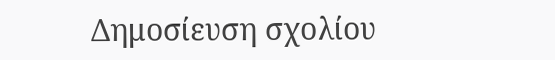Δημοσίευση σχολίου